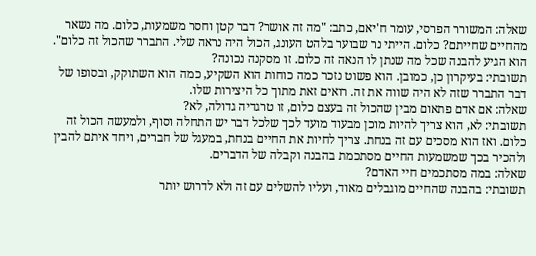שאלה: המשורר הפרסי, עומר ח'יאם, כתב: "מה זה אושר? דבר קטן וחסר משמעות, כלום. מה נשאר מהחיים שחייתם? כלום. הייתי נר שבוער בלהט העונג, הכול היה נראה שלי. התברר שהכול זה כלום". הוא הגיע להבנה שכל מה שנתן לו הנאה זה כלום. זו מסקנה נכונה?
תשובתי: בעיקרון כן, כמובן. הוא פשוט נזכר כמה כוחות הוא השקיע, כמה הוא השתוקק, ובסופו של דבר התברר שזה לא היה שווה את זה. רואים זאת מתוך כל היצירות שלו.
שאלה: אם אדם פתאום מבין שהכול זה בעצם כלום, זו טרגדיה גדולה, לא?
תשובתי: לא, הוא צריך להיות מוכן מבעוד מועד לכך שלכל דבר יש התחלה וסוף, ולמעשה הכול זה כלום. ואז הוא מסכים עם זה בנחת. צריך לחיות את החיים בנחת, במעגל של חברים, ויחד איתם להבין ולהכיר בכך שמשמעות החיים מסתכמת בהבנה וקבלה של הדברים.
שאלה: במה מסתכמים חיי האדם?
תשובתי: בהבנה שהחיים מוגבלים מאוד, ועליו להשלים עם זה ולא לדרוש יותר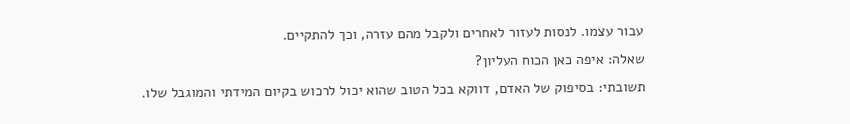עבור עצמו. לנסות לעזור לאחרים ולקבל מהם עזרה, וכך להתקיים.
שאלה: איפה כאן הכוח העליון?
תשובתי: בסיפוק של האדם, דווקא בכל הטוב שהוא יכול לרכוש בקיום המידתי והמוגבל שלו.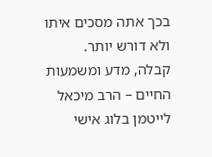בכך אתה מסכים איתו ולא דורש יותר.
קבלה, מדע ומשמעות החיים – הרב מיכאל לייטמן בלוג אישי